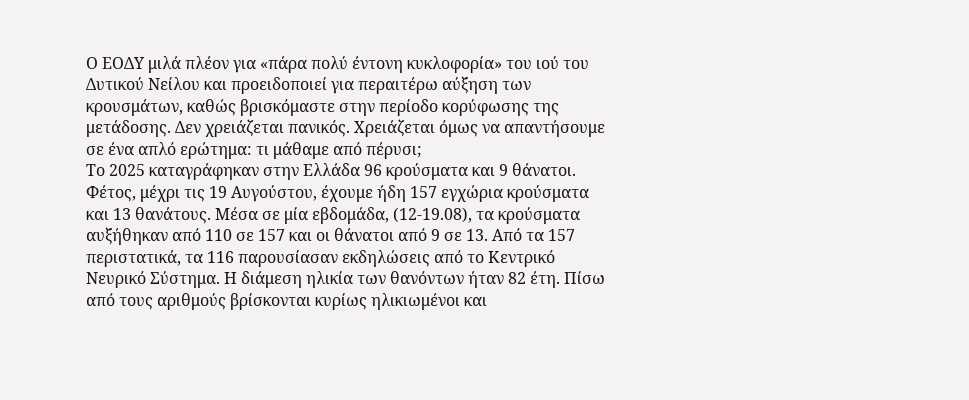Ο ΕΟΔΥ μιλά πλέον για «πάρα πολύ έντονη κυκλοφορία» του ιού του Δυτικού Νείλου και προειδοποιεί για περαιτέρω αύξηση των κρουσμάτων, καθώς βρισκόμαστε στην περίοδο κορύφωσης της μετάδοσης. Δεν χρειάζεται πανικός. Χρειάζεται όμως να απαντήσουμε σε ένα απλό ερώτημα: τι μάθαμε από πέρυσι;
Το 2025 καταγράφηκαν στην Ελλάδα 96 κρούσματα και 9 θάνατοι. Φέτος, μέχρι τις 19 Αυγούστου, έχουμε ήδη 157 εγχώρια κρούσματα και 13 θανάτους. Μέσα σε μία εβδομάδα, (12-19.08), τα κρούσματα αυξήθηκαν από 110 σε 157 και οι θάνατοι από 9 σε 13. Από τα 157 περιστατικά, τα 116 παρουσίασαν εκδηλώσεις από το Κεντρικό Νευρικό Σύστημα. Η διάμεση ηλικία των θανόντων ήταν 82 έτη. Πίσω από τους αριθμούς βρίσκονται κυρίως ηλικιωμένοι και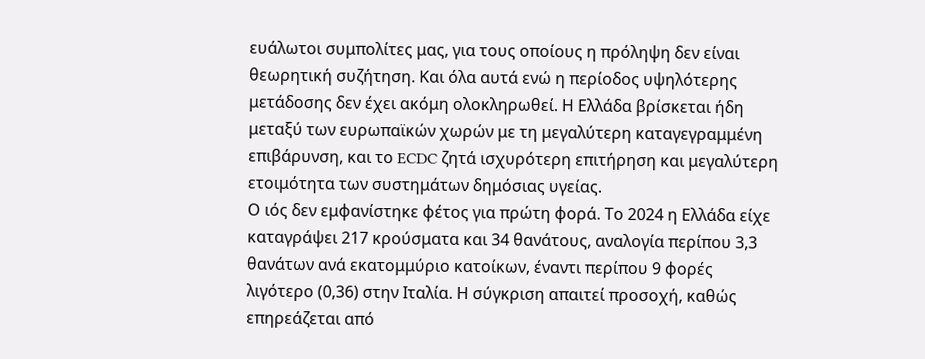ευάλωτοι συμπολίτες μας, για τους οποίους η πρόληψη δεν είναι θεωρητική συζήτηση. Και όλα αυτά ενώ η περίοδος υψηλότερης μετάδοσης δεν έχει ακόμη ολοκληρωθεί. Η Ελλάδα βρίσκεται ήδη μεταξύ των ευρωπαϊκών χωρών με τη μεγαλύτερη καταγεγραμμένη επιβάρυνση, και το ECDC ζητά ισχυρότερη επιτήρηση και μεγαλύτερη ετοιμότητα των συστημάτων δημόσιας υγείας.
Ο ιός δεν εμφανίστηκε φέτος για πρώτη φορά. Το 2024 η Ελλάδα είχε καταγράψει 217 κρούσματα και 34 θανάτους, αναλογία περίπου 3,3 θανάτων ανά εκατομμύριο κατοίκων, έναντι περίπου 9 φορές λιγότερο (0,36) στην Ιταλία. Η σύγκριση απαιτεί προσοχή, καθώς επηρεάζεται από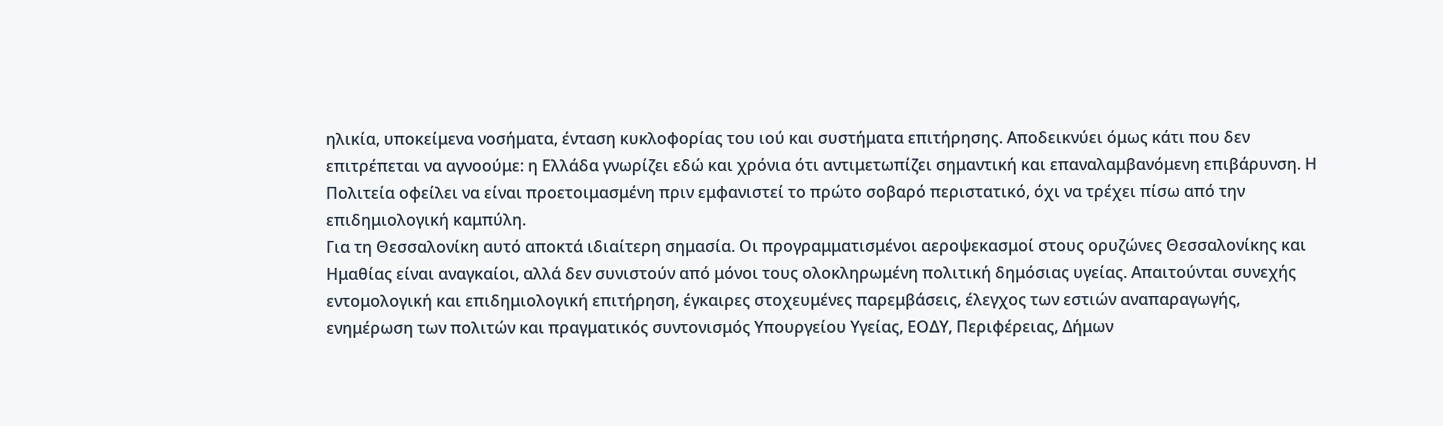ηλικία, υποκείμενα νοσήματα, ένταση κυκλοφορίας του ιού και συστήματα επιτήρησης. Αποδεικνύει όμως κάτι που δεν επιτρέπεται να αγνοούμε: η Ελλάδα γνωρίζει εδώ και χρόνια ότι αντιμετωπίζει σημαντική και επαναλαμβανόμενη επιβάρυνση. Η Πολιτεία οφείλει να είναι προετοιμασμένη πριν εμφανιστεί το πρώτο σοβαρό περιστατικό, όχι να τρέχει πίσω από την επιδημιολογική καμπύλη.
Για τη Θεσσαλονίκη αυτό αποκτά ιδιαίτερη σημασία. Οι προγραμματισμένοι αεροψεκασμοί στους ορυζώνες Θεσσαλονίκης και Ημαθίας είναι αναγκαίοι, αλλά δεν συνιστούν από μόνοι τους ολοκληρωμένη πολιτική δημόσιας υγείας. Απαιτούνται συνεχής εντομολογική και επιδημιολογική επιτήρηση, έγκαιρες στοχευμένες παρεμβάσεις, έλεγχος των εστιών αναπαραγωγής, ενημέρωση των πολιτών και πραγματικός συντονισμός Υπουργείου Υγείας, ΕΟΔΥ, Περιφέρειας, Δήμων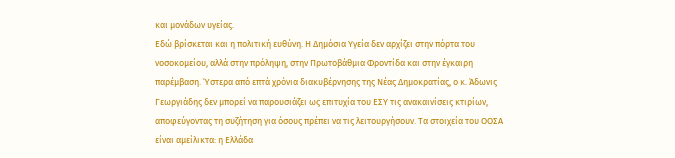και μονάδων υγείας.
Εδώ βρίσκεται και η πολιτική ευθύνη. Η Δημόσια Υγεία δεν αρχίζει στην πόρτα του νοσοκομείου, αλλά στην πρόληψη, στην Πρωτοβάθμια Φροντίδα και στην έγκαιρη παρέμβαση. Ύστερα από επτά χρόνια διακυβέρνησης της Νέας Δημοκρατίας, ο κ. Άδωνις Γεωργιάδης δεν μπορεί να παρουσιάζει ως επιτυχία του ΕΣΥ τις ανακαινίσεις κτιρίων, αποφεύγοντας τη συζήτηση για όσους πρέπει να τις λειτουργήσουν. Τα στοιχεία του ΟΟΣΑ είναι αμείλικτα: η Ελλάδα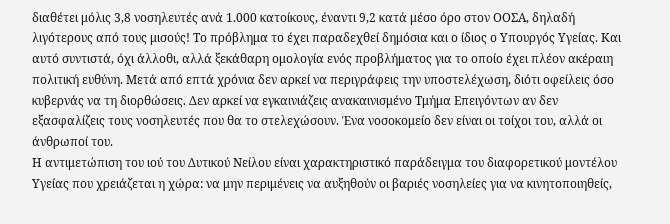διαθέτει μόλις 3,8 νοσηλευτές ανά 1.000 κατοίκους, έναντι 9,2 κατά μέσο όρο στον ΟΟΣΑ, δηλαδή λιγότερους από τους μισούς! Το πρόβλημα το έχει παραδεχθεί δημόσια και ο ίδιος ο Υπουργός Υγείας. Και αυτό συντιστά, όχι άλλοθι, αλλά ξεκάθαρη ομολογία ενός προβλήματος για το οποίο έχει πλέον ακέραιη πολιτική ευθύνη. Μετά από επτά χρόνια δεν αρκεί να περιγράφεις την υποστελέχωση, διότι οφείλεις όσο κυβερνάς να τη διορθώσεις. Δεν αρκεί να εγκαινιάζεις ανακαινισμένο Τμήμα Επειγόντων αν δεν εξασφαλίζεις τους νοσηλευτές που θα το στελεχώσουν. Ένα νοσοκομείο δεν είναι οι τοίχοι του, αλλά οι άνθρωποί του.
Η αντιμετώπιση του ιού του Δυτικού Νείλου είναι χαρακτηριστικό παράδειγμα του διαφορετικού μοντέλου Υγείας που χρειάζεται η χώρα: να μην περιμένεις να αυξηθούν οι βαριές νοσηλείες για να κινητοποιηθείς,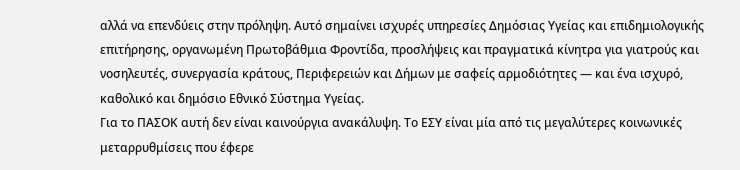αλλά να επενδύεις στην πρόληψη. Αυτό σημαίνει ισχυρές υπηρεσίες Δημόσιας Υγείας και επιδημιολογικής επιτήρησης, οργανωμένη Πρωτοβάθμια Φροντίδα, προσλήψεις και πραγματικά κίνητρα για γιατρούς και νοσηλευτές, συνεργασία κράτους, Περιφερειών και Δήμων με σαφείς αρμοδιότητες — και ένα ισχυρό, καθολικό και δημόσιο Εθνικό Σύστημα Υγείας.
Για το ΠΑΣΟΚ αυτή δεν είναι καινούργια ανακάλυψη. Το ΕΣΥ είναι μία από τις μεγαλύτερες κοινωνικές μεταρρυθμίσεις που έφερε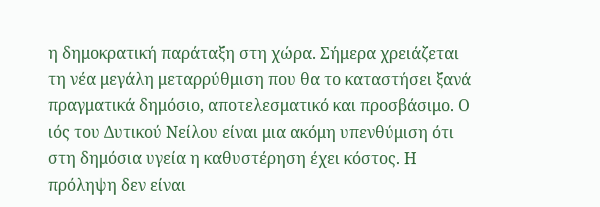η δημοκρατική παράταξη στη χώρα. Σήμερα χρειάζεται τη νέα μεγάλη μεταρρύθμιση που θα το καταστήσει ξανά πραγματικά δημόσιο, αποτελεσματικό και προσβάσιμο. Ο ιός του Δυτικού Νείλου είναι μια ακόμη υπενθύμιση ότι στη δημόσια υγεία η καθυστέρηση έχει κόστος. Η πρόληψη δεν είναι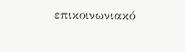επικοινωνιακό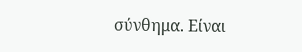σύνθημα. Είναι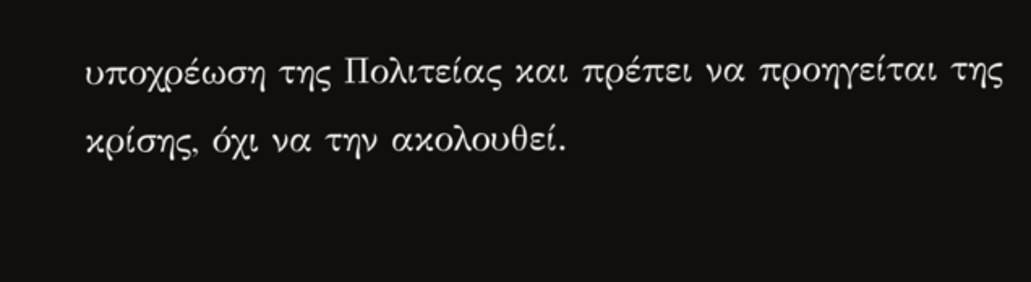υποχρέωση της Πολιτείας και πρέπει να προηγείται της κρίσης, όχι να την ακολουθεί.